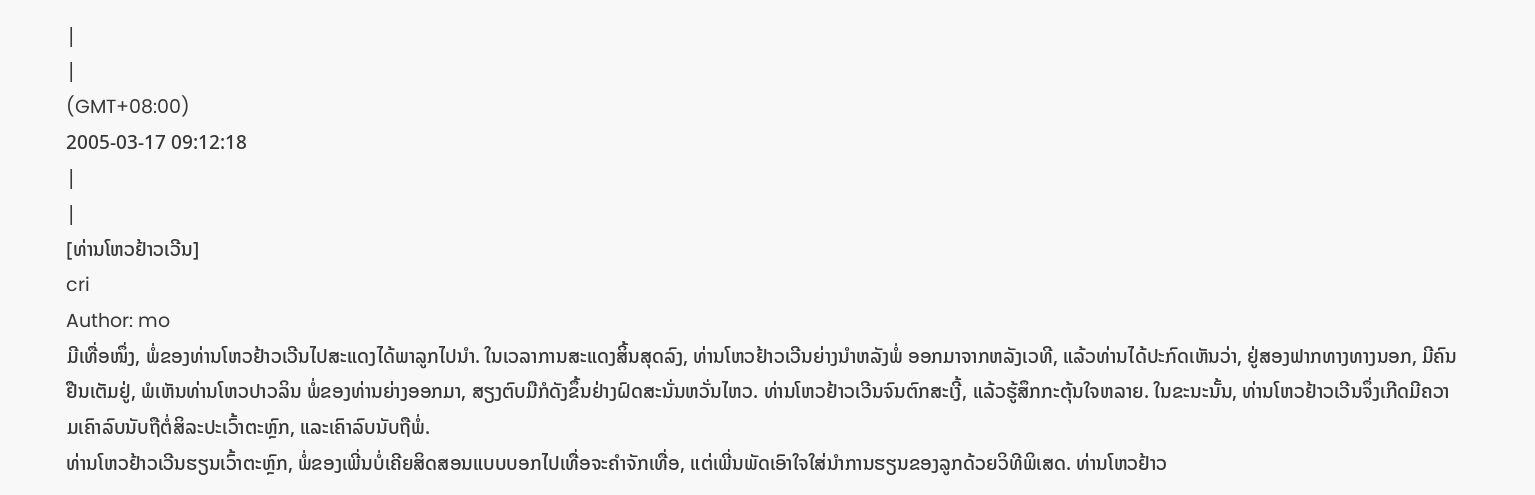|
|
(GMT+08:00)
2005-03-17 09:12:18
|
|
[ທ່ານໂຫວຢ້າວເວີນ]
cri
Author: mo
ມີເທື່ອໜຶ່ງ, ພໍ່ຂອງທ່ານໂຫວຢ້າວເວີນໄປສະແດງໄດ້ພາລູກໄປນຳ. ໃນເວລາການສະແດງສິ້ນສຸດລົງ, ທ່ານໂຫວຢ້າວເວີນຍ່າງນຳຫລັງພໍ່ ອອກມາຈາກຫລັງເວທີ, ແລ້ວທ່ານໄດ້ປະກົດເຫັນວ່າ, ຢູ່ສອງຟາກທາງທາງນອກ, ມີຄົນຢືນເຕັມຢູ່, ພໍເຫັນທ່ານໂຫວປາວລິນ ພໍ່ຂອງທ່ານຍ່າງອອກມາ, ສຽງຕົບມືກໍດັງຂຶ້ນຢ່າງຝົດສະນັ່ນຫວັ່ນໄຫວ. ທ່ານໂຫວຢ້າວເວີນຈົນຕົກສະເງີ້, ແລ້ວຮູ້ສຶກກະຕຸ້ນໃຈຫລາຍ. ໃນຂະນະນັ້ນ, ທ່ານໂຫວຢ້າວເວີນຈຶ່ງເກີດມີຄວາມເຄົາລົບນັບຖືຕໍ່ສິລະປະເວົ້າຕະຫຼົກ, ແລະເຄົາລົບນັບຖືພໍ່.
ທ່ານໂຫວຢ້າວເວີນຮຽນເວົ້າຕະຫຼົກ, ພໍ່ຂອງເພີ່ນບໍ່ເຄີຍສິດສອນແບບບອກໄປເທື່ອຈະຄຳຈັກເທື່ອ, ແຕ່ເພີ່ນພັດເອົາໃຈໃສ່ນຳການຮຽນຂອງລູກດ້ວຍວິທີພິເສດ. ທ່ານໂຫວຢ້າວ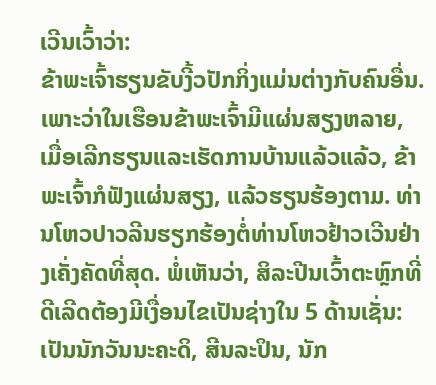ເວີນເວົ້າວ່າ:
ຂ້າພະເຈົ້າຮຽນຂັບງີ້ວປັກກິ່ງແມ່ນຕ່າງກັບຄົນອື່ນ. ເພາະວ່າໃນເຮືອນຂ້າພະເຈົ້າມີແຜ່ນສຽງຫລາຍ, ເມື່ອເລີກຮຽນແລະເຮັດການບ້ານແລ້ວແລ້ວ, ຂ້າພະເຈົ້າກໍຟັງແຜ່ນສຽງ, ແລ້ວຮຽນຮ້ອງຕາມ. ທ່ານໂຫວປາວລີນຮຽກຮ້ອງຕໍ່ທ່ານໂຫວຢ້າວເວີນຢ່າງເຄັ່ງຄັດທີ່ສຸດ. ພໍ່ເຫັນວ່າ, ສິລະປີນເວົ້າຕະຫຼົກທີ່ດີເລີດຕ້ອງມີເງື່ອນໄຂເປັນຊ່າງໃນ 5 ດ້ານເຊັ່ນ: ເປັນນັກວັນນະຄະດິ, ສີນລະປິນ, ນັກ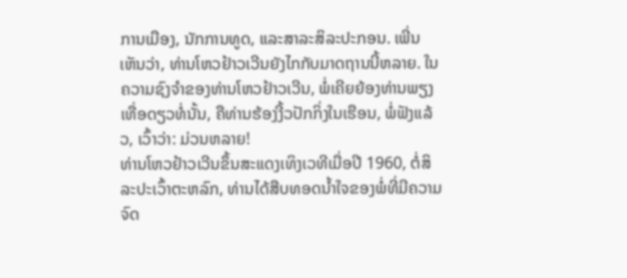ການເມືອງ, ນັກການທູດ, ແລະສາລະສິລະປະກອນ. ເພີ່ນເຫັນວ່າ, ທ່ານໂຫວຢ້າວເວີນຍັງໄກກັບມາດຖານນີ້ຫລາຍ. ໃນຄວາມຊົງຈຳຂອງທ່ານໂຫວຢ້າວເວີນ, ພໍ່ເຄີຍຍ້ອງທ່ານພຽງເທື່ອດຽວທໍ່ນັ້ນ, ຄືທ່ານຮ້ອງງີ້ວປັກກິ່ງໃນເຮືອນ, ພໍ່ຟັງແລ້ວ, ເວົ້າວ່າ: ມ່ວນຫລາຍ!
ທ່ານໂຫວຢ້າວເວີນຂຶ້ນສະແດງເທິງເວທີເມື່ອປີ 1960, ຕໍ່ສິລະປະເວົ້າຕະຫລົກ, ທ່ານໄດ້ສືບທອດນ້ຳໃຈຂອງພໍ່ທີ່ມີຄວາມຈົດ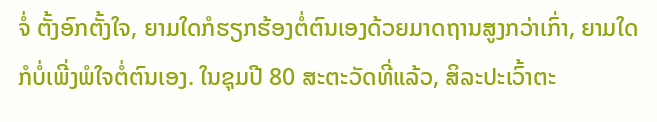ຈໍ່ ຕັ້ງອົກຕັ້ງໃຈ, ຍາມໃດກໍຮຽກຮ້ອງຕໍ່ຕົນເອງດ້ວຍມາດຖານສູງກວ່າເກົ່າ, ຍາມໃດກໍບໍ່ເພີ່ງພໍໃຈຕໍ່ຕົນເອງ. ໃນຊຸມປີ 80 ສະຕະວັດທີ່ແລ້ວ, ສິລະປະເວົ້າຕະ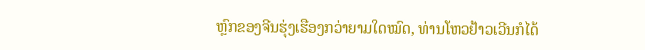ຫຼົກຂອງຈີນຮຸ່ງເຮືອງກວ່າຍາມໃດໝົດ, ທ່ານໂຫວຢ້າວເວີນກໍໄດ້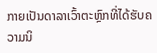ກາຍເປັນດາລາເວົ້າຕະຫຼົກທີ່ໄດ້ຮັບຄວາມນິ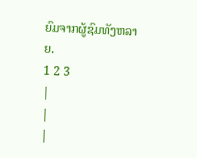ຍົມຈາກຜູ້ຊົມທັງຫລາຍ.
1 2 3
|
|
|